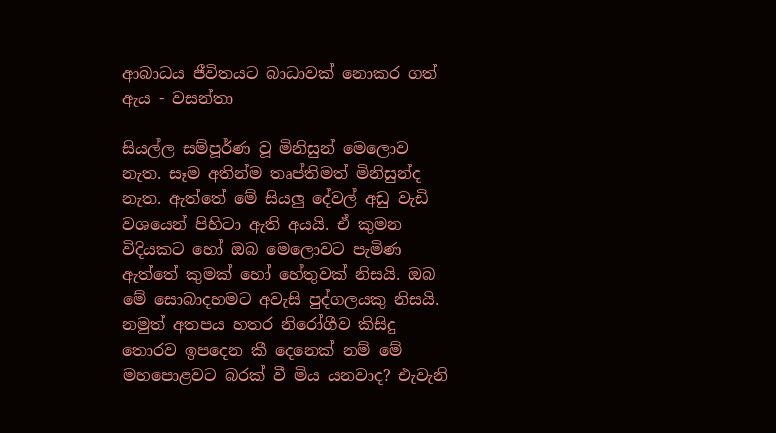ආබාධය ජීවිතයට බාධාවක් නොකර ගත් ඇය - වසන්තා

සියල්ල සම්පූර්ණ වූ මිනිසුන් මෙලොව නැත. සෑම අතින්ම තෘප්තිමත් මිනිසුන්ද නැත. ඇත්තේ මේ සියලු දේවල් අඩු වැඩි වශයෙන් පිහිටා ඇති අයයි. ඒ කුමන විදියකට හෝ ඔබ මෙලොවට පැමිණ ඇත්තේ කුමක් හෝ හේතුවක් නිසයි. ඔබ මේ සොබාදහමට අවැසි පුද්ගලයකු නිසයි. නමුත් අතපය හතර නිරෝගීව කිසිදු තොරව ඉපදෙන කී දෙනෙක් නම් මේ මහපොළවට බරක් වී මිය යනවාද? එැවැනි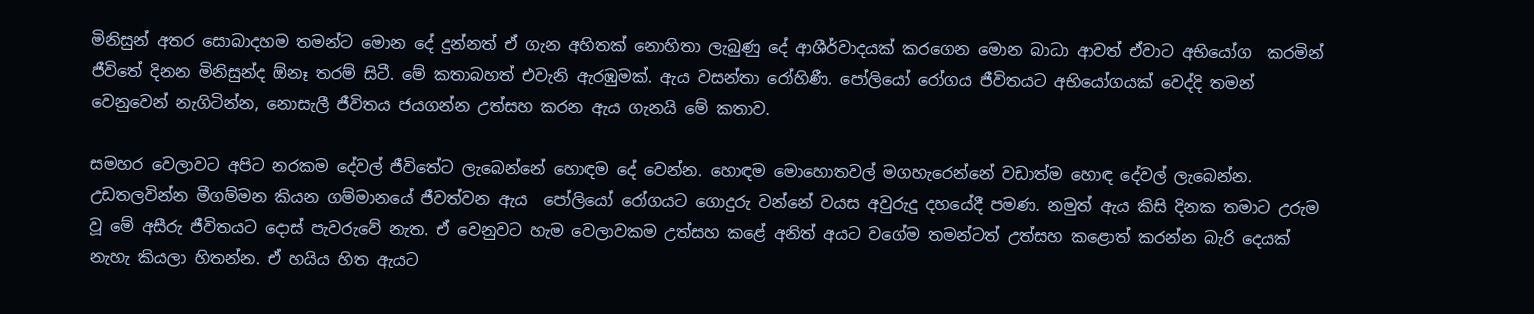මිනිසුන් අතර සොබාදහම තමන්ට මොන දේ දුන්නත් ඒ ගැන අහිතක් නොහිතා ලැබුණු දේ ආශීර්වාදයක් කරගෙන මොන බාධා ආවත් ඒවාට අභියෝග  කරමින් ජීවිතේ දිනන මිනිසුන්ද ඕනෑ තරම් සිටී. මේ කතාබහත් එවැනි ඇරඹුමක්. ඇය වසන්තා රෝහිණී. පෝලියෝ රෝගය ජීවිතයට අභියෝගයක් වෙද්දි තමන් වෙනුවෙන් නැගිටින්න, නොසැලී ජීවිතය ජයගන්න උත්සහ කරන ඇය ගැනයි මේ කතාව.

සමහර වෙලාවට අපිට නරකම දේවල් ජීවිතේට ලැබෙන්නේ හොඳම දේ වෙන්න. හොඳම මොහොතවල් මගහැරෙන්නේ වඩාත්ම හොඳ දේවල් ලැබෙන්න. උඩතලවින්න මීගම්මන කියන ගම්මානයේ ජීවත්වන ඇය  පෝලියෝ රෝගයට ගොදුරු වන්නේ වයස අවුරුදු දහයේදී පමණ. නමුත් ඇය කිසි දිනක තමාට උරුම වූ මේ අසීරු ජීවිතයට දොස් පැවරුවේ නැත. ඒ වෙනුවට හැම වෙලාවකම උත්සහ කළේ අනිත් අයට වගේම තමන්ටත් උත්සහ කළොත් කරන්න බැරි දෙයක් නැහැ කියලා හිතන්න. ඒ හයිය හිත ඇයට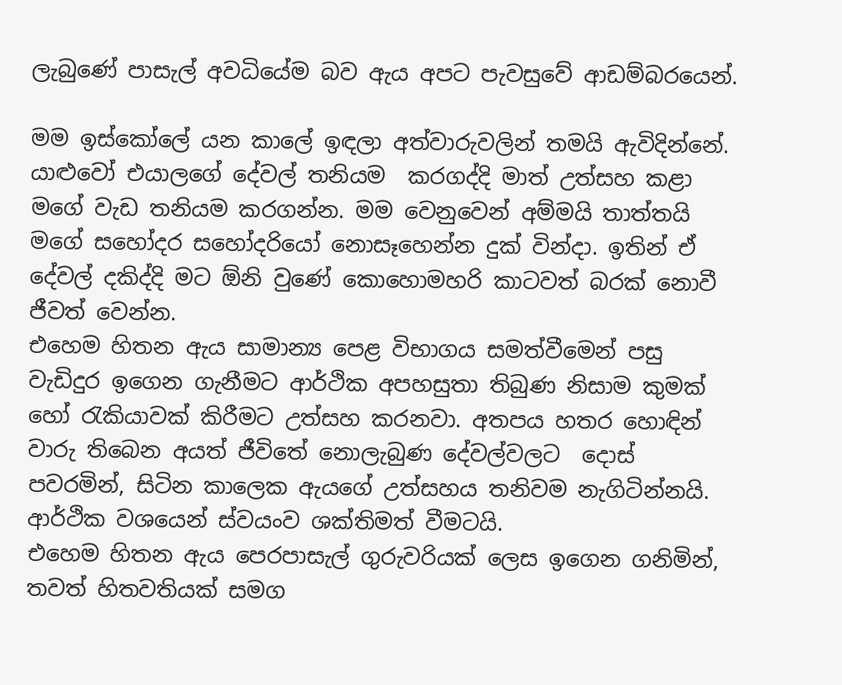ලැබුණේ පාසැල් අවධියේම බව ඇය අපට පැවසුවේ ආඩම්බරයෙන්.

මම ඉස්කෝලේ යන කාලේ ඉඳලා අත්වාරුවලින් තමයි ඇවිදින්නේ. යාළුවෝ එයාලගේ දේවල් තනියම  කරගද්දි මාත් උත්සහ කළා මගේ වැඩ තනියම කරගන්න. මම වෙනුවෙන් අම්මයි තාත්තයි මගේ සහෝදර සහෝදරියෝ නොසෑහෙන්න දුක් වින්දා. ඉතින් ඒ දේවල් දකිද්දි මට ඕනි වුණේ කොහොමහරි කාටවත් බරක් නොවී ජීවත් වෙන්න.
එහෙම හිතන ඇය සාමාන්‍ය පෙළ විභාගය සමත්වීමෙන් පසු වැඩිදුර ඉගෙන ගැනීමට ආර්ථික අපහසුතා තිබුණ නිසාම කුමක් හෝ රැකියාවක් කිරීමට උත්සහ කරනවා. අතපය හතර හොඳින් වාරු තිබෙන අයත් ජීවිතේ නොලැබුණ දේවල්වලට  දොස් පවරමින්, සිටින කාලෙක ඇයගේ උත්සහය තනිවම නැගිටින්නයි. ආර්ථික වශයෙන් ස්වයංව ශක්තිමත් වීමටයි.
එහෙම හිතන ඇය පෙරපාසැල් ගුරුවරියක් ලෙස ඉගෙන ගනිමින්, තවත් හිතවතියක් සමග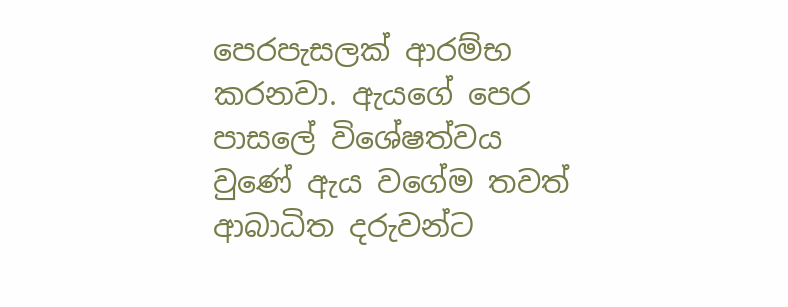පෙරපැසලක් ආරම්භ කරනවා. ඇයගේ පෙර පාසලේ විශේෂත්වය වුණේ ඇය වගේම තවත් ආබාධිත දරුවන්ට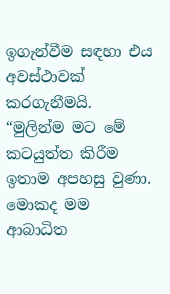ඉගැන්වීම සඳහා එය අවස්ථාවක් කරගැනීමයි.
“මුලින්ම මට මේ කටයුත්ත කිරීම ඉතාම අපහසු වුණා. මොකද මම ආබාධිත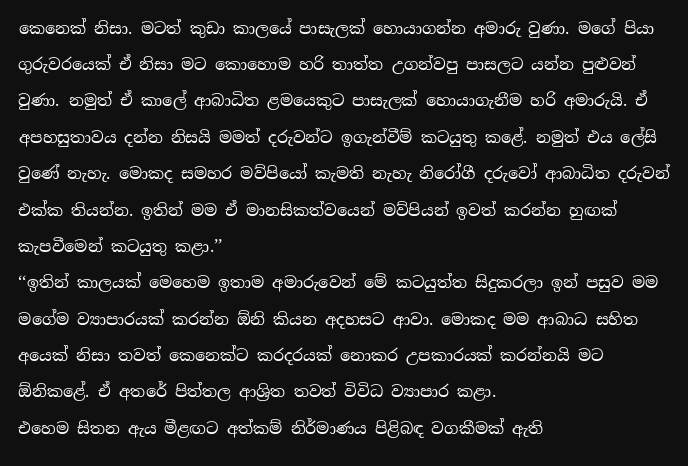කෙනෙක් නිසා. මටත් කුඩා කාලයේ පාසැලක් හොයාගන්න අමාරු වුණා. මගේ පියා ගුරුවරයෙක් ඒ නිසා මට කොහොම හරි තාත්ත උගන්වපු පාසලට යන්න පුළුවන් වුණා. නමුත් ඒ කාලේ ආබාධිත ළමයෙකුට පාසැලක් හොයාගැනීම හරි අමාරුයි. ඒ අපහසුතාවය දන්න නිසයි මමත් දරුවන්ට ඉගැන්වීම් කටයුතු කළේ. නමුත් එය ලේසි වුණේ නැහැ. මොකද සමහර මව්පියෝ කැමති නැහැ නිරෝගී දරුවෝ ආබාධිත දරුවන් එක්ක තියන්න. ඉතින් මම ඒ මානසිකත්වයෙන් මව්පියන් ඉවත් කරන්න හුඟක් කැපවීමෙන් කටයුතු කළා.’’
‘‘ඉතින් කාලයක් මෙහෙම ඉතාම අමාරුවෙන් මේ කටයුත්ත සිදුකරලා ඉන් පසුව මම මගේම ව්‍යාපාරයක් කරන්න ඕනි කියන අදහසට ආවා. මොකද මම ආබාධ සහිත අයෙක් නිසා තවත් කෙනෙක්ට කරදරයක් නොකර උපකාරයක් කරන්නයි මට ඕනිකළේ. ඒ අතරේ පිත්තල ආශ්‍රිත තවත් විවිධ ව්‍යාපාර කළා.
එහෙම සිතන ඇය මීළඟට අත්කම් නිර්මාණය පිළිබඳ වගකීමක් ඇති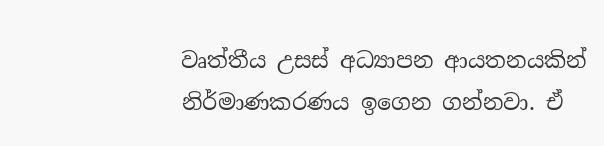වෘත්තීය උසස් අධ්‍යාපන ආයතනයකින් නිර්මාණකරණය ඉගෙන ගන්නවා. ඒ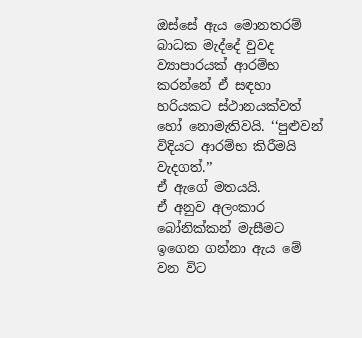ඔස්සේ ඇය මොනතරම් බාධක මැද්දේ වුවද ව්‍යාපාරයක් ආරම්භ කරන්නේ ඒ සඳහා හරියකට ස්ථානයක්වත් හෝ නොමැතිවයි. ‘‘පුළුවන් විදියට ආරම්භ කිරීමයි වැදගත්.’’
ඒ ඇගේ මතයයි.
ඒ අනුව අලංකාර බෝනික්කන් මැසීමට ඉගෙන ගන්නා ඇය මේ වන විට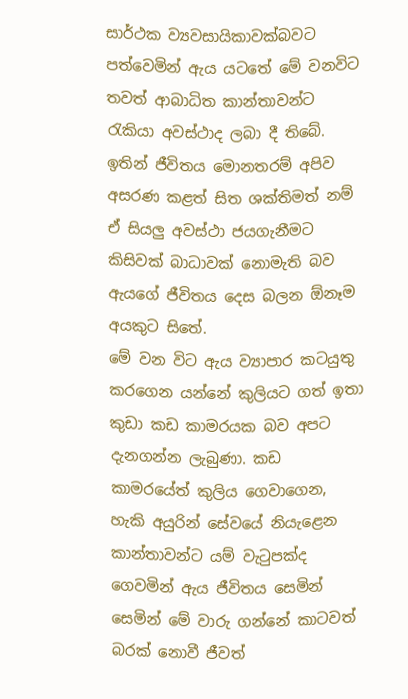සාර්ථක ව්‍යවසායිකාවක්බවට පත්වෙමින් ඇය යටතේ මේ වනවිට තවත් ආබාධිත කාන්තාවන්ට රැකියා අවස්ථාද ලබා දී තිබේ. ඉතින් ජීවිතය මොනතරම් අපිව අසරණ කළත් සිත ශක්තිමත් නම් ඒ සියලු අවස්ථා ජයගැනීමට කිසිවක් බාධාවක් නොමැති බව ඇයගේ ජීවිතය දෙස බලන ඕනෑම අයකුට සිතේ.
මේ වන විට ඇය ව්‍යාපාර කටයුතු කරගෙන යන්නේ කුලියට ගත් ඉතා කුඩා කඩ කාමරයක බව අපට දැනගන්න ලැබුණා. කඩ කාමරයේත් කුලිය ගෙවාගෙන, හැකි අයුරින් සේවයේ නියැළෙන කාන්තාවන්ට යම් වැටුපක්ද ගෙවමින් ඇය ජීවිතය සෙමින් සෙමින් මේ වාරු ගන්නේ කාටවත් බරක් නොවී ජීවත්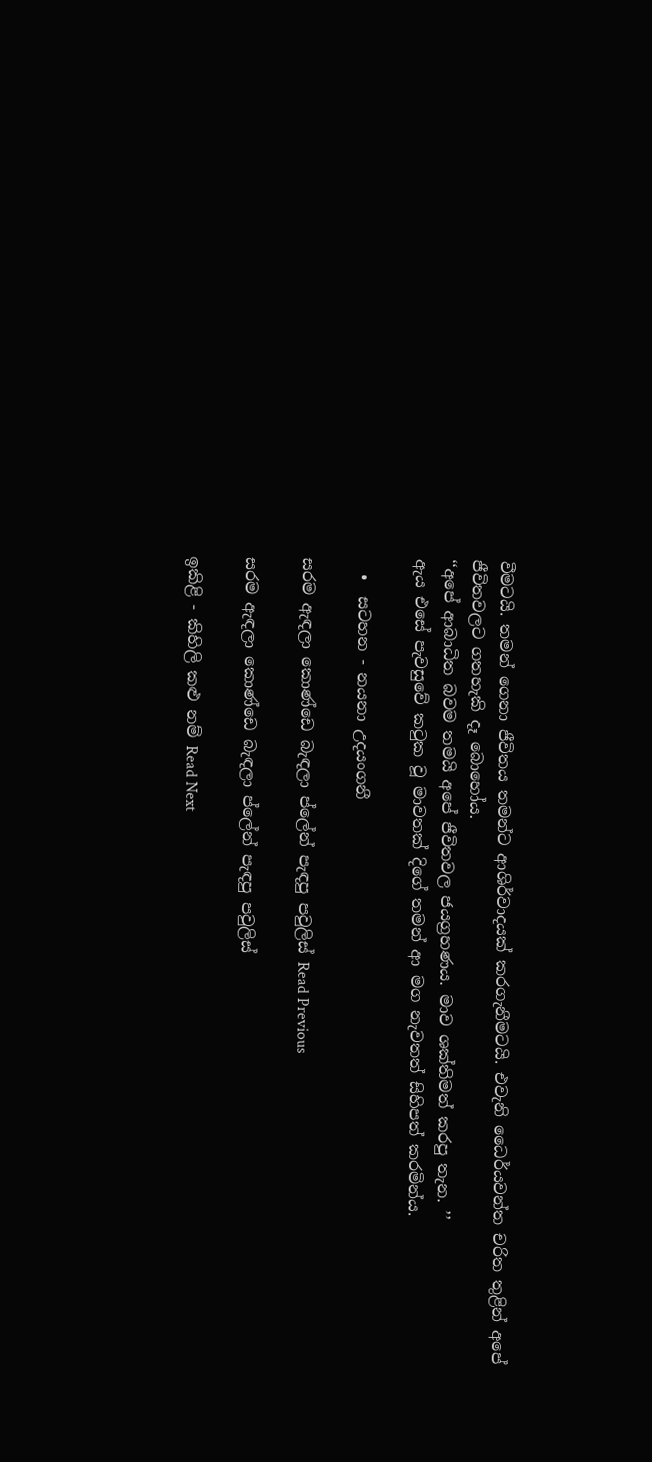වීමටයි. තමන් ගෙනා ජීවිතය තමන්ට ආශිර්වාදයක් කරගැනීමටයි. එවැනි ධෛර්යවන්ත චරිත තුළින් අපේ  ජීවිතවලට ගතහැකි දෑ බොහෝය.
‘‘අපේ ආබාධිත බවම තමයි අපේ ජීවිතවල ජයග්‍රහණය. මාව ශක්තිමත් කරපු තැන. ’’
ඇය එසේ පැවසුවේ කටුක වූ මාවතක් දිගේ තමන් ආ මග නැවතත් සිහිපත් කරමින්ය.

  •  සටහන - නයනා උදයංගනී

සරම ඇඳලා කොණ්ඩෙ බැඳලා ප්ලේන් පැඳපු පවුලිස් Read Previous

සරම ඇඳලා කොණ්ඩෙ බැඳලා ප්ලේන් පැඳපු පවුලිස්

ඉකිළි - කිහිලි කළු නම් Read Next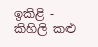ඉකිළි - කිහිලි කළු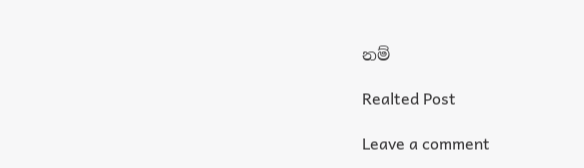නම්

Realted Post

Leave a comment